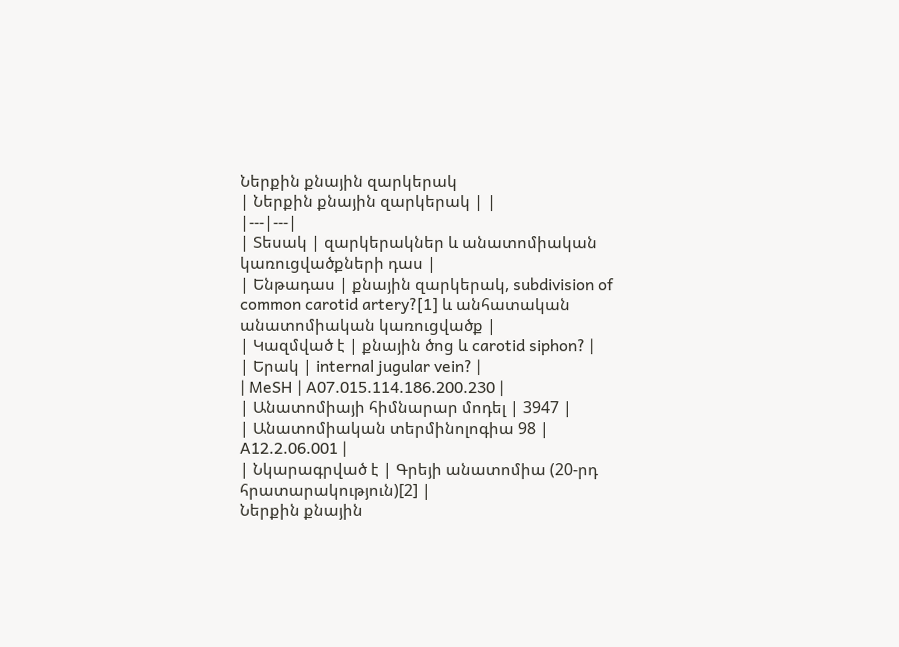Ներքին քնային զարկերակ
| Ներքին քնային զարկերակ | |
|---|---|
| Տեսակ | զարկերակներ և անատոմիական կառուցվածքների դաս |
| Ենթադաս | քնային զարկերակ, subdivision of common carotid artery?[1] և անհատական անատոմիական կառուցվածք |
| Կազմված է | քնային ծոց և carotid siphon? |
| Երակ | internal jugular vein? |
| MeSH | A07.015.114.186.200.230 |
| Անատոմիայի հիմնարար մոդել | 3947 |
| Անատոմիական տերմինոլոգիա 98 | A12.2.06.001 |
| Նկարագրված է | Գրեյի անատոմիա (20-րդ հրատարակություն)[2] |
Ներքին քնային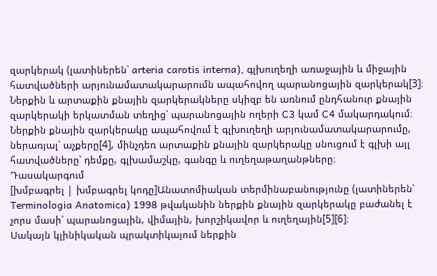զարկերակ (լատիներեն՝ arteria carotis interna), գլխուղեղի առաջային և միջային հատվածների արյունամատակարարումն ապահովող պարանոցային զարկերակ[3]։
Ներքին և արտաքին քնային զարկերակները սկիզբ են առնում ընդհանուր քնային զարկերակի երկատման տեղից՝ պարանոցային ողերի C3 կամ C4 մակարդակում։ Ներքին քնային զարկերակը ապահովում է գլխուղեղի արյունամատակարարումը, ներառյալ՝ աչքերը[4], մինչդեռ արտաքին քնային զարկերակը սնուցում է գլխի այլ հատվածները՝ դեմքը, գլխամաշկը, գանգը և ուղեղաթաղանթները։
Դասակարգում
[խմբագրել | խմբագրել կոդը]Անատոմիական տերմինաբանությունը (լատիներեն՝ Terminologia Anatomica) 1998 թվականին ներքին քնային զարկերակը բաժանել է չորս մասի՝ պարանոցային, վիմային, խորշիկավոր և ուղեղային[5][6]։
Սակայն կլինիկական պրակտիկայում ներքին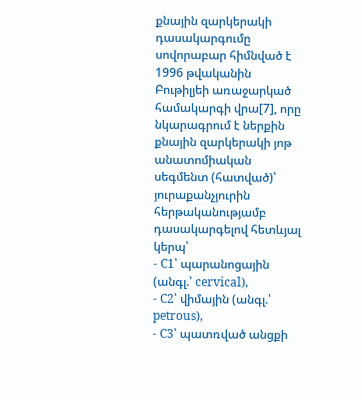քնային զարկերակի դասակարգումը սովորաբար հիմնված է 1996 թվականին Բութիլյեի առաջարկած համակարգի վրա[7], որը նկարագրում է ներքին քնային զարկերակի յոթ անատոմիական սեգմենտ (հատված)՝ յուրաքանչյուրին հերթականությամբ դասակարգելով հետևյալ կերպ՝
- C1՝ պարանոցային (անգլ.՝ cervical),
- C2՝ վիմային (անգլ.՝ petrous),
- C3՝ պատռված անցքի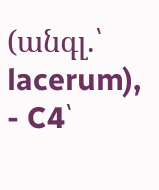(անգլ.՝ lacerum),
- C4՝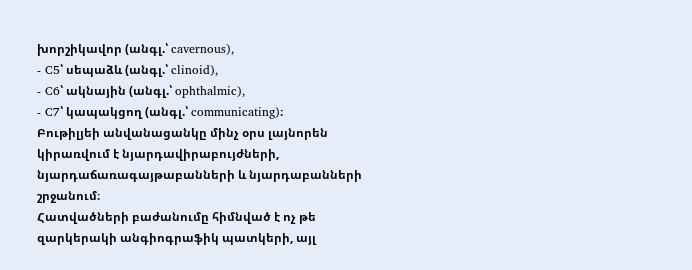խորշիկավոր (անգլ.՝ cavernous),
- C5՝ սեպաձև (անգլ.՝ clinoid),
- C6՝ ակնային (անգլ.՝ ophthalmic),
- C7՝ կապակցող (անգլ.՝ communicating)։
Բութիլյեի անվանացանկը մինչ օրս լայնորեն կիրառվում է նյարդավիրաբույժների, նյարդաճառագայթաբանների և նյարդաբանների շրջանում։
Հատվածների բաժանումը հիմնված է ոչ թե զարկերակի անգիոգրաֆիկ պատկերի, այլ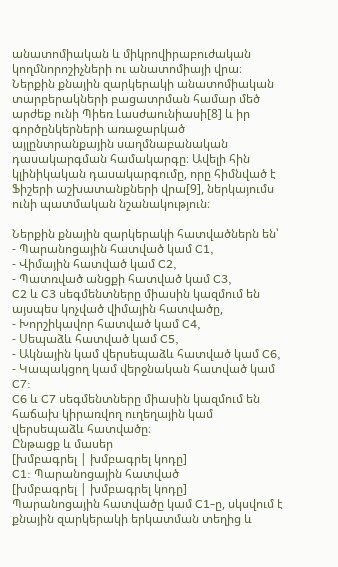անատոմիական և միկրովիրաբուժական կողմնորոշիչների ու անատոմիայի վրա։ Ներքին քնային զարկերակի անատոմիական տարբերակների բացատրման համար մեծ արժեք ունի Պիեռ Լասժաունիասի[8] և իր գործընկերների առաջարկած այլընտրանքային սաղմնաբանական դասակարգման համակարգը։ Ավելի հին կլինիկական դասակարգումը, որը հիմնված է Ֆիշերի աշխատանքների վրա[9], ներկայումս ունի պատմական նշանակություն։

Ներքին քնային զարկերակի հատվածներն են՝
- Պարանոցային հատված կամ C1,
- Վիմային հատված կամ C2,
- Պատռված անցքի հատված կամ C3,
C2 և C3 սեգմենտները միասին կազմում են այսպես կոչված վիմային հատվածը,
- Խորշիկավոր հատված կամ C4,
- Սեպաձև հատված կամ C5,
- Ակնային կամ վերսեպաձև հատված կամ C6,
- Կապակցող կամ վերջնական հատված կամ C7:
C6 և C7 սեգմենտները միասին կազմում են հաճախ կիրառվող ուղեղային կամ վերսեպաձև հատվածը։
Ընթացք և մասեր
[խմբագրել | խմբագրել կոդը]
C1: Պարանոցային հատված
[խմբագրել | խմբագրել կոդը]
Պարանոցային հատվածը կամ C1-ը, սկսվում է քնային զարկերակի երկատման տեղից և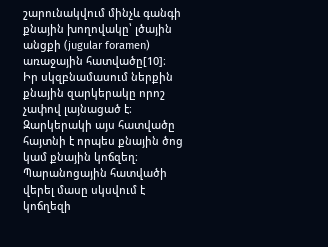շարունակվում մինչև գանգի քնային խողովակը՝ լծային անցքի (jugular foramen) առաջային հատվածը[10]։
Իր սկզբնամասում ներքին քնային զարկերակը որոշ չափով լայնացած է։ Զարկերակի այս հատվածը հայտնի է որպես քնային ծոց կամ քնային կոճզեղ։ Պարանոցային հատվածի վերել մասը սկսվում է կոճղեզի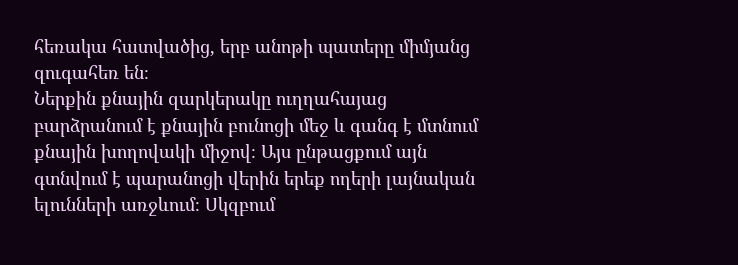հեռակա հատվածից, երբ անոթի պատերը միմյանց զուգահեռ են։
Ներքին քնային զարկերակը ուղղահայաց բարձրանում է քնային բունոցի մեջ և գանգ է մտնում քնային խողովակի միջով։ Այս ընթացքում այն գտնվում է պարանոցի վերին երեք ողերի լայնական ելունների առջևում։ Սկզբում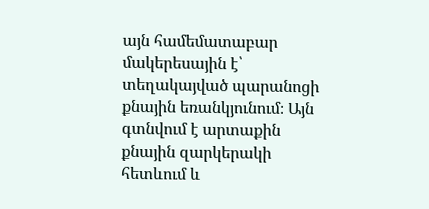այն համեմատաբար մակերեսային է՝ տեղակայված պարանոցի քնային եռանկյունում։ Այն գտնվում է արտաքին քնային զարկերակի հետևում և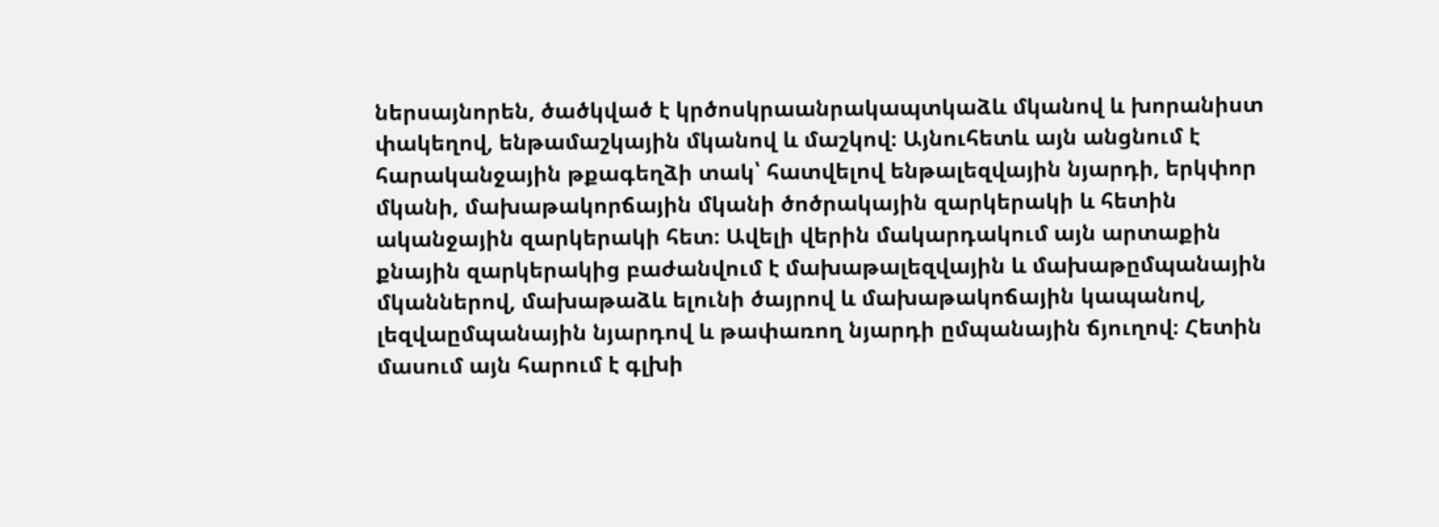ներսայնորեն, ծածկված է կրծոսկրաանրակապտկաձև մկանով և խորանիստ փակեղով, ենթամաշկային մկանով և մաշկով։ Այնուհետև այն անցնում է հարականջային թքագեղձի տակ՝ հատվելով ենթալեզվային նյարդի, երկփոր մկանի, մախաթակորճային մկանի ծոծրակային զարկերակի և հետին ականջային զարկերակի հետ։ Ավելի վերին մակարդակում այն արտաքին քնային զարկերակից բաժանվում է մախաթալեզվային և մախաթըմպանային մկաններով, մախաթաձև ելունի ծայրով և մախաթակոճային կապանով, լեզվաըմպանային նյարդով և թափառող նյարդի ըմպանային ճյուղով։ Հետին մասում այն հարում է գլխի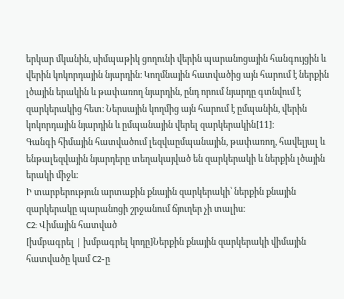երկար մկանին, սիմպաթիկ ցողունի վերին պարանոցային հանգույցին և վերին կոկորդային նյարդին։ Կողմնային հատվածից այն հարում է ներքին լծային երակին և թափառող նյարդին, ընդ որում նյարդը գտնվում է զարկերակից հետ։ Ներսային կողմից այն հարում է ըմպանին, վերին կոկորդային նյարդին և ըմպանային վերել զարկերակին[11]։
Գանգի հիմային հատվածում լեզվաըմպանային, թափառող, հավելյալ և ենթալեզվային նյարդերը տեղակայված են զարկերակի և ներքին լծային երակի միջև։
Ի տարբերություն արտաքին քնային զարկերակի՝ ներքին քնային զարկերակը պարանոցի շրջանում ճյուղեր չի տալիս։
C2: Վիմային հատված
[խմբագրել | խմբագրել կոդը]Ներքին քնային զարկերակի վիմային հատվածը կամ C2-ը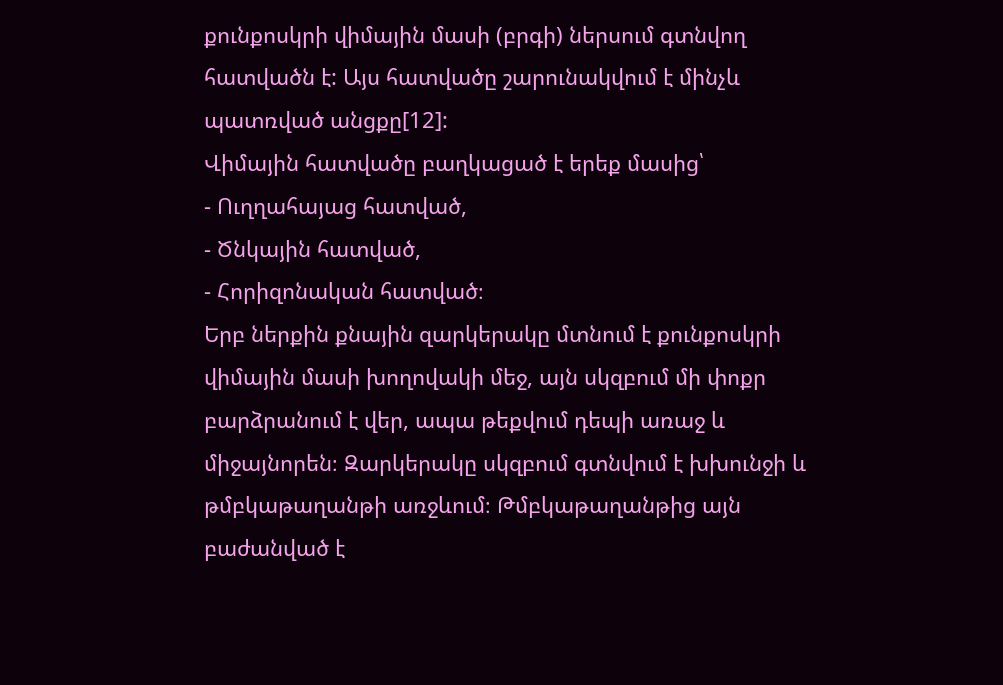քունքոսկրի վիմային մասի (բրգի) ներսում գտնվող հատվածն է: Այս հատվածը շարունակվում է մինչև պատռված անցքը[12]:
Վիմային հատվածը բաղկացած է երեք մասից՝
- Ուղղահայաց հատված,
- Ծնկային հատված,
- Հորիզոնական հատված։
Երբ ներքին քնային զարկերակը մտնում է քունքոսկրի վիմային մասի խողովակի մեջ, այն սկզբում մի փոքր բարձրանում է վեր, ապա թեքվում դեպի առաջ և միջայնորեն։ Զարկերակը սկզբում գտնվում է խխունջի և թմբկաթաղանթի առջևում։ Թմբկաթաղանթից այն բաժանված է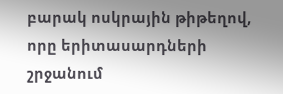բարակ ոսկրային թիթեղով, որը երիտասարդների շրջանում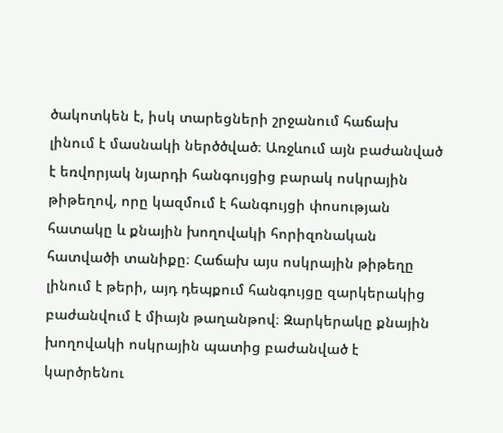ծակոտկեն է, իսկ տարեցների շրջանում հաճախ լինում է մասնակի ներծծված։ Առջևում այն բաժանված է եռվորյակ նյարդի հանգույցից բարակ ոսկրային թիթեղով, որը կազմում է հանգույցի փոսության հատակը և քնային խողովակի հորիզոնական հատվածի տանիքը։ Հաճախ այս ոսկրային թիթեղը լինում է թերի, այդ դեպքում հանգույցը զարկերակից բաժանվում է միայն թաղանթով։ Զարկերակը քնային խողովակի ոսկրային պատից բաժանված է կարծրենու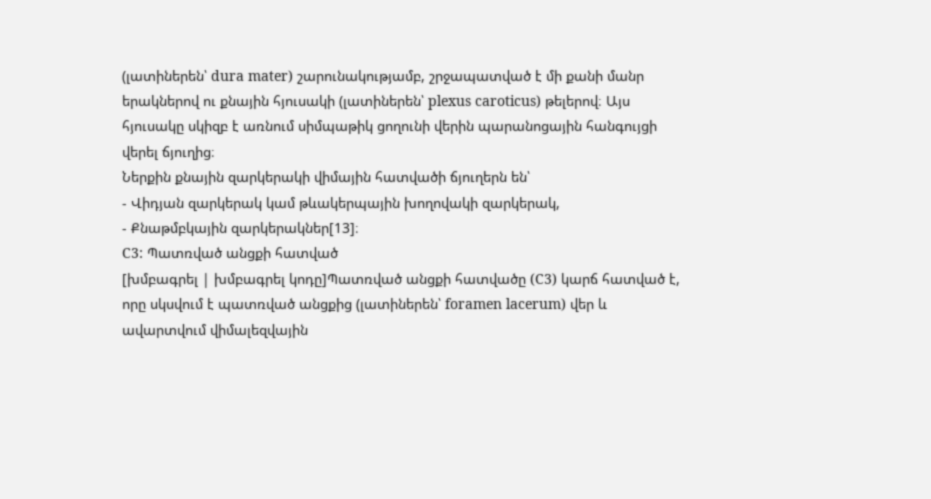(լատիներեն՝ dura mater) շարունակությամբ, շրջապատված է մի քանի մանր երակներով ու քնային հյուսակի (լատիներեն՝ plexus caroticus) թելերով։ Այս հյուսակը սկիզբ է առնում սիմպաթիկ ցողունի վերին պարանոցային հանգույցի վերել ճյուղից։
Ներքին քնային զարկերակի վիմային հատվածի ճյուղերն են՝
- Վիդյան զարկերակ կամ թևակերպային խողովակի զարկերակ,
- Քնաթմբկային զարկերակներ[13]։
C3: Պատռված անցքի հատված
[խմբագրել | խմբագրել կոդը]Պատռված անցքի հատվածը (C3) կարճ հատված է, որը սկսվում է պատռված անցքից (լատիներեն՝ foramen lacerum) վեր և ավարտվում վիմալեզվային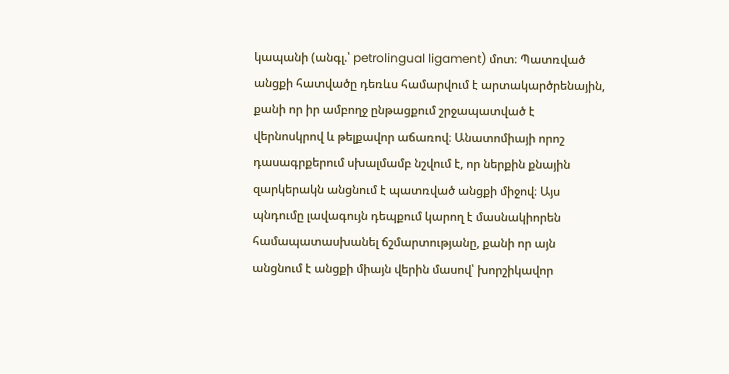կապանի (անգլ.՝ petrolingual ligament) մոտ։ Պատռված անցքի հատվածը դեռևս համարվում է արտակարծրենային, քանի որ իր ամբողջ ընթացքում շրջապատված է վերնոսկրով և թելքավոր աճառով։ Անատոմիայի որոշ դասագրքերում սխալմամբ նշվում է, որ ներքին քնային զարկերակն անցնում է պատռված անցքի միջով։ Այս պնդումը լավագույն դեպքում կարող է մասնակիորեն համապատասխանել ճշմարտությանը, քանի որ այն անցնում է անցքի միայն վերին մասով՝ խորշիկավոր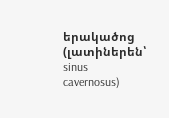երակածոց (լատիներեն՝ sinus cavernosus)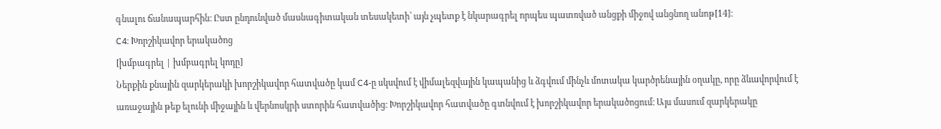գնալու ճանապարհին։ Ըստ ընդունված մասնագիտական տեսակետի՝ այն չպետք է նկարագրել որպես պատռված անցքի միջով անցնող անոթ[14]։
C4: Խորշիկավոր երակածոց
[խմբագրել | խմբագրել կոդը]
Ներքին քնային զարկերակի խորշիկավոր հատվածը կամ C4-ը սկսվում է վիմալեզվային կապանից և ձգվում մինչև մոտակա կարծրենային օղակը, որը ձևավորվում է առաջային թեք ելունի միջային և վերնոսկրի ստորին հատվածից։ Խորշիկավոր հատվածը գտնվում է խորշիկավոր երակածոցում։ Այս մասում զարկերակը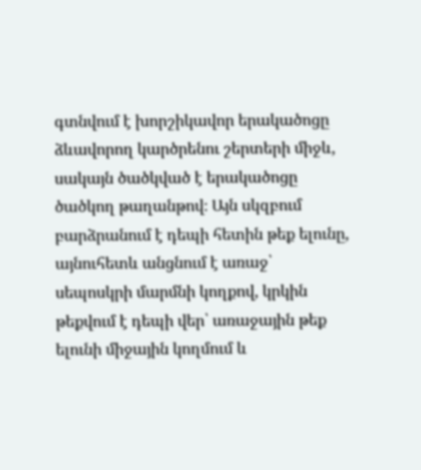գտնվում է խորշիկավոր երակածոցը ձևավորող կարծրենու շերտերի միջև, սակայն ծածկված է երակածոցը ծածկող թաղանթով։ Այն սկզբում բարձրանում է դեպի հետին թեք ելունը, այնուհետև անցնում է առաջ՝ սեպոսկրի մարմնի կողքով, կրկին թեքվում է դեպի վեր՝ առաջային թեք ելունի միջային կողմում և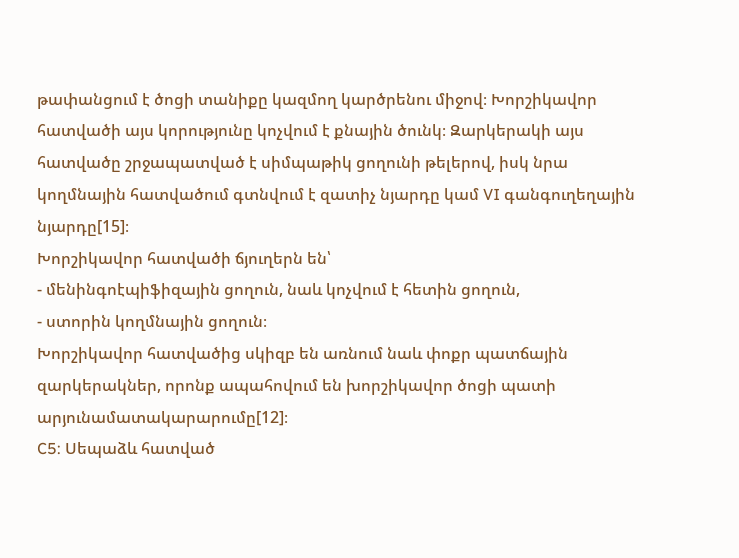թափանցում է ծոցի տանիքը կազմող կարծրենու միջով։ Խորշիկավոր հատվածի այս կորությունը կոչվում է քնային ծունկ։ Զարկերակի այս հատվածը շրջապատված է սիմպաթիկ ցողունի թելերով, իսկ նրա կողմնային հատվածում գտնվում է զատիչ նյարդը կամ VI գանգուղեղային նյարդը[15]։
Խորշիկավոր հատվածի ճյուղերն են՝
- մենինգոէպիֆիզային ցողուն, նաև կոչվում է հետին ցողուն,
- ստորին կողմնային ցողուն։
Խորշիկավոր հատվածից սկիզբ են առնում նաև փոքր պատճային զարկերակներ, որոնք ապահովում են խորշիկավոր ծոցի պատի արյունամատակարարումը[12]։
C5: Սեպաձև հատված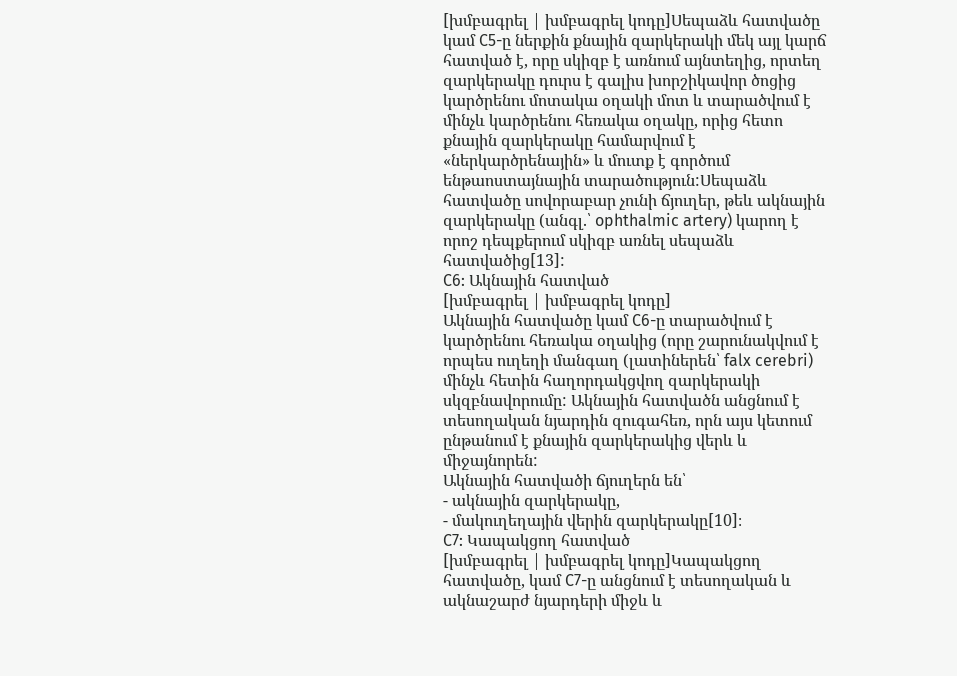[խմբագրել | խմբագրել կոդը]Սեպաձև հատվածը կամ C5-ը ներքին քնային զարկերակի մեկ այլ կարճ հատված է, որը սկիզբ է առնում այնտեղից, որտեղ զարկերակը դուրս է գալիս խորշիկավոր ծոցից կարծրենու մոտակա օղակի մոտ և տարածվում է մինչև կարծրենու հեռակա օղակը, որից հետո քնային զարկերակը համարվում է «ներկարծրենային» և մուտք է գործում ենթաոստայնային տարածություն:Սեպաձև հատվածը սովորաբար չունի ճյուղեր, թեև ակնային զարկերակը (անգլ.՝ ophthalmic artery) կարող է որոշ դեպքերում սկիզբ առնել սեպաձև հատվածից[13]:
C6: Ակնային հատված
[խմբագրել | խմբագրել կոդը]
Ակնային հատվածը կամ C6-ը տարածվում է կարծրենու հեռակա օղակից (որը շարունակվում է որպես ուղեղի մանգաղ (լատիներեն՝ falx cerebri) մինչև հետին հաղորդակցվող զարկերակի սկզբնավորումը: Ակնային հատվածն անցնում է տեսողական նյարդին զուգահեռ, որն այս կետում ընթանում է քնային զարկերակից վերև և միջայնորեն:
Ակնային հատվածի ճյուղերն են՝
- ակնային զարկերակը,
- մակուղեղային վերին զարկերակը[10]։
C7: Կապակցող հատված
[խմբագրել | խմբագրել կոդը]Կապակցող հատվածը, կամ C7-ը անցնում է տեսողական և ակնաշարժ նյարդերի միջև և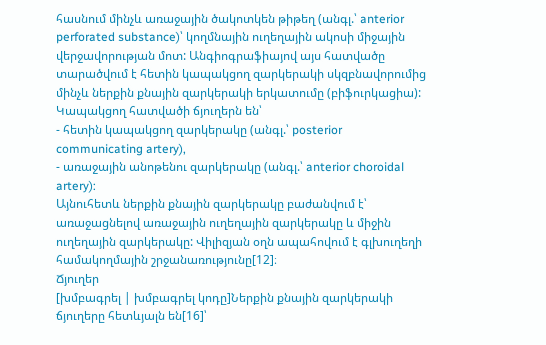հասնում մինչև առաջային ծակոտկեն թիթեղ (անգլ.՝ anterior perforated substance)՝ կողմնային ուղեղային ակոսի միջային վերջավորության մոտ: Անգիոգրաֆիայով այս հատվածը տարածվում է հետին կապակցող զարկերակի սկզբնավորումից մինչև ներքին քնային զարկերակի երկատումը (բիֆուրկացիա):
Կապակցող հատվածի ճյուղերն են՝
- հետին կապակցող զարկերակը (անգլ.՝ posterior communicating artery),
- առաջային անոթենու զարկերակը (անգլ.՝ anterior choroidal artery):
Այնուհետև ներքին քնային զարկերակը բաժանվում է՝ առաջացնելով առաջային ուղեղային զարկերակը և միջին ուղեղային զարկերակը: Վիլիզյան օղն ապահովում է գլխուղեղի համակողմային շրջանառությունը[12]։
Ճյուղեր
[խմբագրել | խմբագրել կոդը]Ներքին քնային զարկերակի ճյուղերը հետևյալն են[16]՝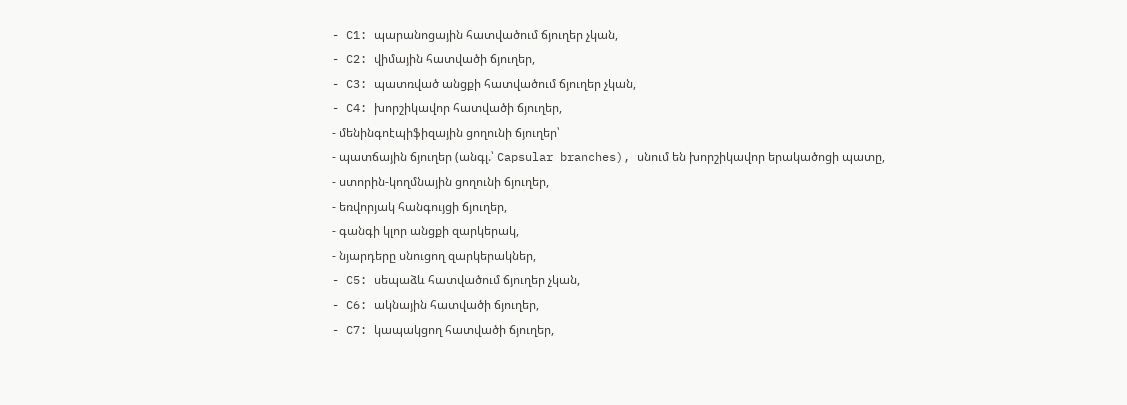- C1: պարանոցային հատվածում ճյուղեր չկան,
- C2: վիմային հատվածի ճյուղեր,
- C3: պատռված անցքի հատվածում ճյուղեր չկան,
- C4: խորշիկավոր հատվածի ճյուղեր,
- մենինգոէպիֆիզային ցողունի ճյուղեր՝
- պատճային ճյուղեր (անգլ.՝ Capsular branches), սնում են խորշիկավոր երակածոցի պատը,
- ստորին-կողմնային ցողունի ճյուղեր,
- եռվորյակ հանգույցի ճյուղեր,
- գանգի կլոր անցքի զարկերակ,
- նյարդերը սնուցող զարկերակներ,
- C5: սեպաձև հատվածում ճյուղեր չկան,
- C6: ակնային հատվածի ճյուղեր,
- C7: կապակցող հատվածի ճյուղեր,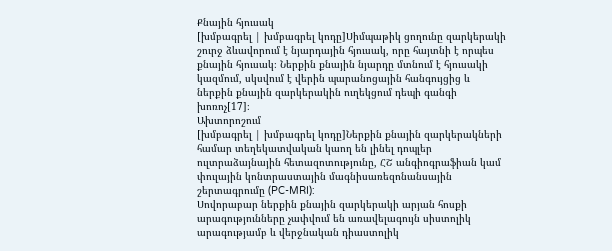Քնային հյուսակ
[խմբագրել | խմբագրել կոդը]Սիմպաթիկ ցողունը զարկերակի շուրջ ձևավորում է նյարդային հյուսակ, որը հայտնի է որպես քնային հյուսակ։ Ներքին քնային նյարդը մտնում է հյուսակի կազմում, սկսվում է վերին պարանոցային հանգույցից և ներքին քնային զարկերակին ուղեկցում դեպի գանգի խոռոչ[17]։
Ախտորոշում
[խմբագրել | խմբագրել կոդը]Ներքին քնային զարկերակների համար տեղեկատվական կաող են լինել դոպլեր ուլտրաձայնային հետազոտությունը, ՀՇ անգիոգրաֆիան կամ փուլային կոնտրաստային մագնիսառեզոնանսային շերտագրումը (PC-MRI):
Սովորաբար ներքին քնային զարկերակի արյան հոսքի արագությունները չափվում են առավելագույն սիստոլիկ արագությամբ և վերջնական դիաստոլիկ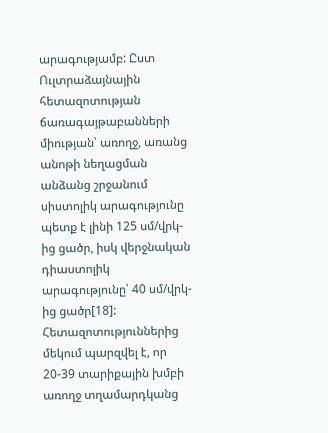արագությամբ: Ըստ Ուլտրաձայնային հետազոտության ճառագայթաբանների միության՝ առողջ, առանց անոթի նեղացման անձանց շրջանում սիստոլիկ արագությունը պետք է լինի 125 սմ/վրկ-ից ցածր, իսկ վերջնական դիաստոլիկ արագությունը՝ 40 սմ/վրկ-ից ցածր[18]:
Հետազոտություններից մեկում պարզվել է, որ 20-39 տարիքային խմբի առողջ տղամարդկանց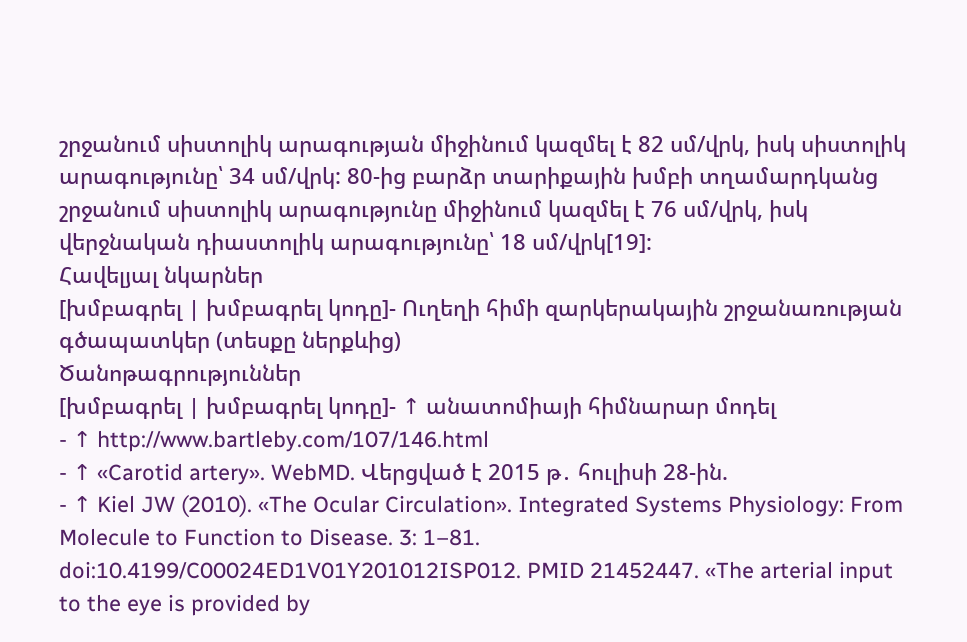շրջանում սիստոլիկ արագության միջինում կազմել է 82 սմ/վրկ, իսկ սիստոլիկ արագությունը՝ 34 սմ/վրկ: 80-ից բարձր տարիքային խմբի տղամարդկանց շրջանում սիստոլիկ արագությունը միջինում կազմել է 76 սմ/վրկ, իսկ վերջնական դիաստոլիկ արագությունը՝ 18 սմ/վրկ[19]:
Հավելյալ նկարներ
[խմբագրել | խմբագրել կոդը]- Ուղեղի հիմի զարկերակային շրջանառության գծապատկեր (տեսքը ներքևից)
Ծանոթագրություններ
[խմբագրել | խմբագրել կոդը]- ↑ անատոմիայի հիմնարար մոդել
- ↑ http://www.bartleby.com/107/146.html
- ↑ «Carotid artery». WebMD. Վերցված է 2015 թ․ հուլիսի 28-ին.
- ↑ Kiel JW (2010). «The Ocular Circulation». Integrated Systems Physiology: From Molecule to Function to Disease. 3: 1–81. doi:10.4199/C00024ED1V01Y201012ISP012. PMID 21452447. «The arterial input to the eye is provided by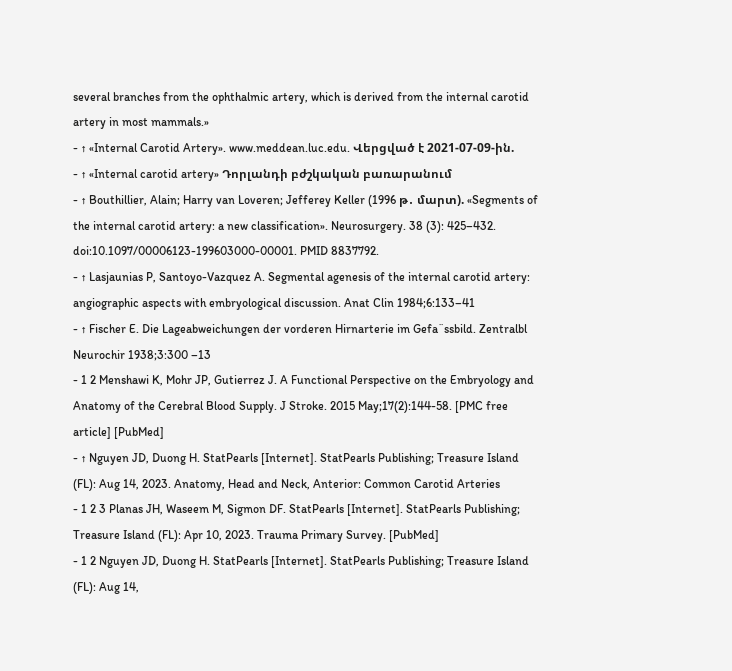several branches from the ophthalmic artery, which is derived from the internal carotid artery in most mammals.»
- ↑ «Internal Carotid Artery». www.meddean.luc.edu. Վերցված է 2021-07-09-ին.
- ↑ «Internal carotid artery» Դորլանդի բժշկական բառարանում
- ↑ Bouthillier, Alain; Harry van Loveren; Jefferey Keller (1996 թ․ մարտ). «Segments of the internal carotid artery: a new classification». Neurosurgery. 38 (3): 425–432. doi:10.1097/00006123-199603000-00001. PMID 8837792.
- ↑ Lasjaunias P, Santoyo-Vazquez A. Segmental agenesis of the internal carotid artery: angiographic aspects with embryological discussion. Anat Clin 1984;6:133–41
- ↑ Fischer E. Die Lageabweichungen der vorderen Hirnarterie im Gefa¨ssbild. Zentralbl Neurochir 1938;3:300 –13
- 1 2 Menshawi K, Mohr JP, Gutierrez J. A Functional Perspective on the Embryology and Anatomy of the Cerebral Blood Supply. J Stroke. 2015 May;17(2):144-58. [PMC free article] [PubMed]
- ↑ Nguyen JD, Duong H. StatPearls [Internet]. StatPearls Publishing; Treasure Island (FL): Aug 14, 2023. Anatomy, Head and Neck, Anterior: Common Carotid Arteries
- 1 2 3 Planas JH, Waseem M, Sigmon DF. StatPearls [Internet]. StatPearls Publishing; Treasure Island (FL): Apr 10, 2023. Trauma Primary Survey. [PubMed]
- 1 2 Nguyen JD, Duong H. StatPearls [Internet]. StatPearls Publishing; Treasure Island (FL): Aug 14,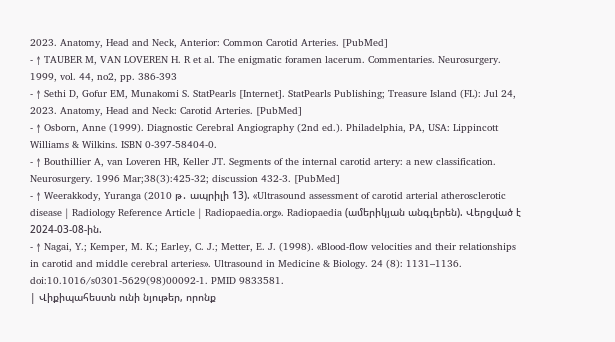2023. Anatomy, Head and Neck, Anterior: Common Carotid Arteries. [PubMed]
- ↑ TAUBER M, VAN LOVEREN H. R et al. The enigmatic foramen lacerum. Commentaries. Neurosurgery. 1999, vol. 44, no2, pp. 386-393
- ↑ Sethi D, Gofur EM, Munakomi S. StatPearls [Internet]. StatPearls Publishing; Treasure Island (FL): Jul 24, 2023. Anatomy, Head and Neck: Carotid Arteries. [PubMed]
- ↑ Osborn, Anne (1999). Diagnostic Cerebral Angiography (2nd ed.). Philadelphia, PA, USA: Lippincott Williams & Wilkins. ISBN 0-397-58404-0.
- ↑ Bouthillier A, van Loveren HR, Keller JT. Segments of the internal carotid artery: a new classification. Neurosurgery. 1996 Mar;38(3):425-32; discussion 432-3. [PubMed]
- ↑ Weerakkody, Yuranga (2010 թ․ ապրիլի 13). «Ultrasound assessment of carotid arterial atherosclerotic disease | Radiology Reference Article | Radiopaedia.org». Radiopaedia (ամերիկյան անգլերեն). Վերցված է 2024-03-08-ին.
- ↑ Nagai, Y.; Kemper, M. K.; Earley, C. J.; Metter, E. J. (1998). «Blood-flow velocities and their relationships in carotid and middle cerebral arteries». Ultrasound in Medicine & Biology. 24 (8): 1131–1136. doi:10.1016/s0301-5629(98)00092-1. PMID 9833581.
| Վիքիպահեստն ունի նյութեր, որոնք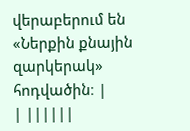վերաբերում են «Ներքին քնային զարկերակ» հոդվածին։ |
| ||||||